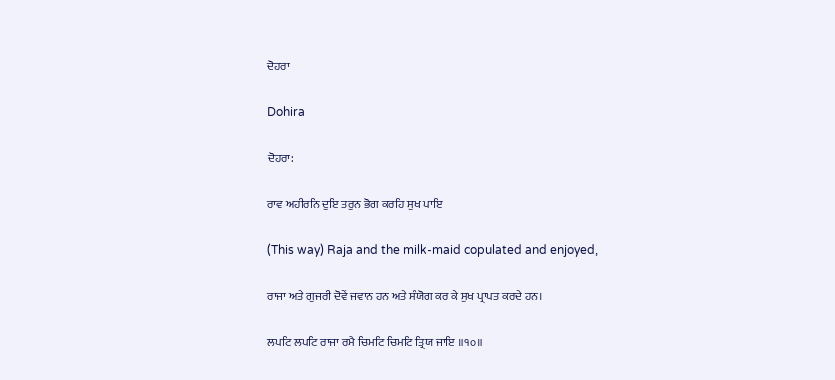ਦੋਹਰਾ

Dohira

ਦੋਹਰਾ:

ਰਾਵ ਅਹੀਰਨਿ ਦੁਇ ਤਰੁਨ ਭੋਗ ਕਰਹਿ ਸੁਖ ਪਾਇ

(This way) Raja and the milk-maid copulated and enjoyed,

ਰਾਜਾ ਅਤੇ ਗੁਜਰੀ ਦੋਵੇਂ ਜਵਾਨ ਹਨ ਅਤੇ ਸੰਯੋਗ ਕਰ ਕੇ ਸੁਖ ਪ੍ਰਾਪਤ ਕਰਦੇ ਹਨ।

ਲਪਟਿ ਲਪਟਿ ਰਾਜਾ ਰਮੈ ਚਿਮਟਿ ਚਿਮਟਿ ਤ੍ਰਿਯ ਜਾਇ ॥੧੦॥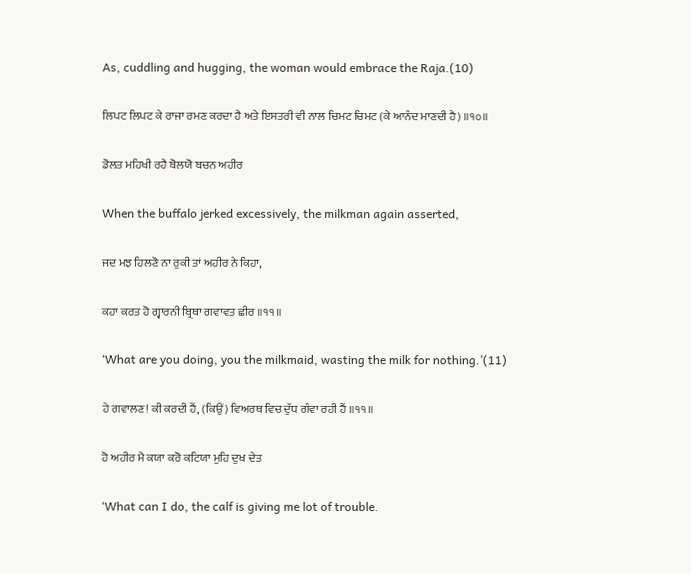As, cuddling and hugging, the woman would embrace the Raja.(10)

ਲਿਪਟ ਲਿਪਟ ਕੇ ਰਾਜਾ ਰਮਣ ਕਰਦਾ ਹੈ ਅਤੇ ਇਸਤਰੀ ਵੀ ਨਾਲ ਚਿਮਟ ਚਿਮਟ (ਕੇ ਆਨੰਦ ਮਾਣਦੀ ਹੈ) ॥੧੦॥

ਡੋਲਤ ਮਹਿਖੀ ਰਹੈ ਬੋਲਯੋ ਬਚਨ ਅਹੀਰ

When the buffalo jerked excessively, the milkman again asserted,

ਜਦ ਮਝ ਹਿਲਣੋ ਨਾ ਰੁਕੀ ਤਾਂ ਅਹੀਰ ਨੇ ਕਿਹਾ,

ਕਹਾ ਕਰਤ ਹੋ ਗ੍ਵਾਰਨੀ ਬ੍ਰਿਥਾ ਗਵਾਵਤ ਛੀਰ ॥੧੧॥

‘What are you doing, you the milkmaid, wasting the milk for nothing.’(11)

ਹੇ ਗਵਾਲਣ! ਕੀ ਕਰਦੀ ਹੈਂ, (ਕਿਉਂ) ਵਿਅਰਥ ਵਿਚ ਦੁੱਧ ਗੰਵਾ ਰਹੀ ਹੈਂ ॥੧੧॥

ਹੋ ਅਹੀਰ ਮੈ ਕਯਾ ਕਰੋ ਕਟਿਯਾ ਮੁਹਿ ਦੁਖ ਦੇਤ

‘What can I do, the calf is giving me lot of trouble.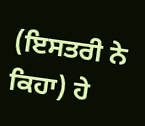(ਇਸਤਰੀ ਨੇ ਕਿਹਾ) ਹੇ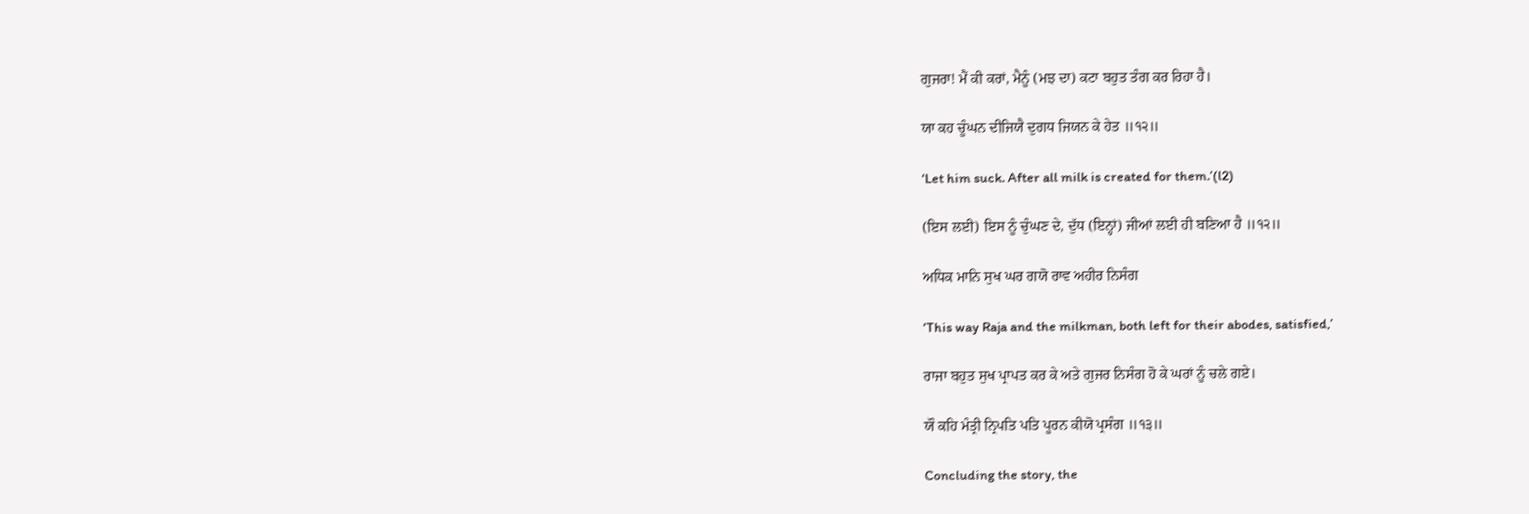ਗੁਜਰਾ! ਮੈਂ ਕੀ ਕਰਾਂ, ਮੈਨੂੰ (ਮਝ ਦਾ) ਕਟਾ ਬਹੁਤ ਤੰਗ ਕਰ ਰਿਹਾ ਹੈ।

ਯਾ ਕਹ ਚੂੰਘਨ ਦੀਜਿਯੈ ਦੁਗਧ ਜਿਯਨ ਕੇ ਹੇਤ ॥੧੨॥

‘Let him suck. After all milk is created for them.’(l2)

(ਇਸ ਲਈ) ਇਸ ਨੂੰ ਚੁੰਘਣ ਦੇ, ਦੁੱਧ (ਇਨ੍ਹਾਂ) ਜੀਆਂ ਲਈ ਹੀ ਬਣਿਆ ਹੈ ॥੧੨॥

ਅਧਿਕ ਮਾਨਿ ਸੁਖ ਘਰ ਗਯੋ ਰਾਵ ਅਹੀਰ ਨਿਸੰਗ

‘This way Raja and the milkman, both left for their abodes, satisfied,’

ਰਾਜਾ ਬਹੁਤ ਸੁਖ ਪ੍ਰਾਪਤ ਕਰ ਕੇ ਅਤੇ ਗੁਜਰ ਨਿਸੰਗ ਹੋ ਕੇ ਘਰਾਂ ਨੂੰ ਚਲੇ ਗਏ।

ਯੌ ਕਹਿ ਮੰਤ੍ਰੀ ਨ੍ਰਿਪਤਿ ਪਤਿ ਪੂਰਨ ਕੀਯੋ ਪ੍ਰਸੰਗ ॥੧੩॥

Concluding the story, the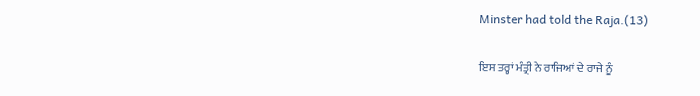Minster had told the Raja.(13)

ਇਸ ਤਰ੍ਹਾਂ ਮੰਤ੍ਰੀ ਨੇ ਰਾਜਿਆਂ ਦੇ ਰਾਜੇ ਨੂੰ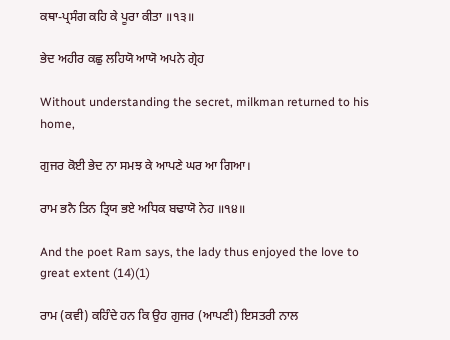ਕਥਾ-ਪ੍ਰਸੰਗ ਕਹਿ ਕੇ ਪੂਰਾ ਕੀਤਾ ॥੧੩॥

ਭੇਦ ਅਹੀਰ ਕਛੁ ਲਹਿਯੋ ਆਯੋ ਅਪਨੇ ਗ੍ਰੇਹ

Without understanding the secret, milkman returned to his home,

ਗੁਜਰ ਕੋਈ ਭੇਦ ਨਾ ਸਮਝ ਕੇ ਆਪਣੇ ਘਰ ਆ ਗਿਆ।

ਰਾਮ ਭਨੈ ਤਿਨ ਤ੍ਰਿਯ ਭਏ ਅਧਿਕ ਬਢਾਯੋ ਨੇਹ ॥੧੪॥

And the poet Ram says, the lady thus enjoyed the love to great extent (14)(1)

ਰਾਮ (ਕਵੀ) ਕਹਿੰਦੇ ਹਨ ਕਿ ਉਹ ਗੁਜਰ (ਆਪਣੀ) ਇਸਤਰੀ ਨਾਲ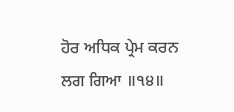ਹੋਰ ਅਧਿਕ ਪ੍ਰੇਮ ਕਰਨ ਲਗ ਗਿਆ ॥੧੪॥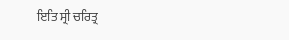ਇਤਿ ਸ੍ਰੀ ਚਰਿਤ੍ਰ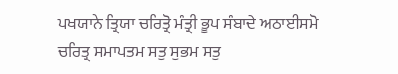ਪਖਯਾਨੇ ਤ੍ਰਿਯਾ ਚਰਿਤ੍ਰੋ ਮੰਤ੍ਰੀ ਭੂਪ ਸੰਬਾਦੇ ਅਠਾਈਸਮੋ ਚਰਿਤ੍ਰ ਸਮਾਪਤਮ ਸਤੁ ਸੁਭਮ ਸਤੁ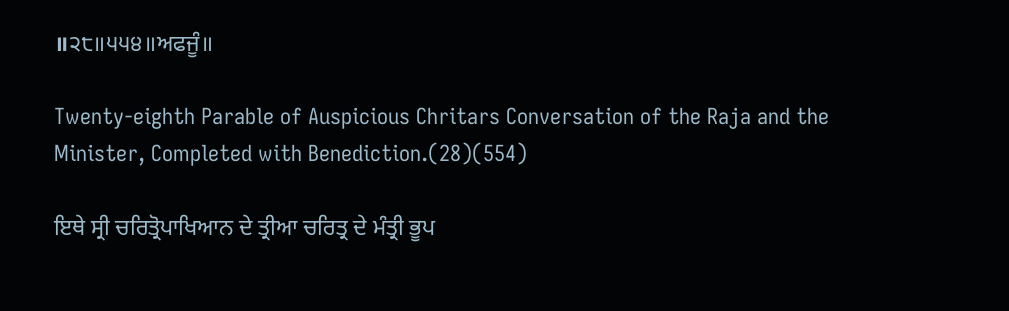॥੨੮॥੫੫੪॥ਅਫਜੂੰ॥

Twenty-eighth Parable of Auspicious Chritars Conversation of the Raja and the Minister, Completed with Benediction.(28)(554)

ਇਥੇ ਸ੍ਰੀ ਚਰਿਤ੍ਰੋਪਾਖਿਆਨ ਦੇ ਤ੍ਰੀਆ ਚਰਿਤ੍ਰ ਦੇ ਮੰਤ੍ਰੀ ਭੂਪ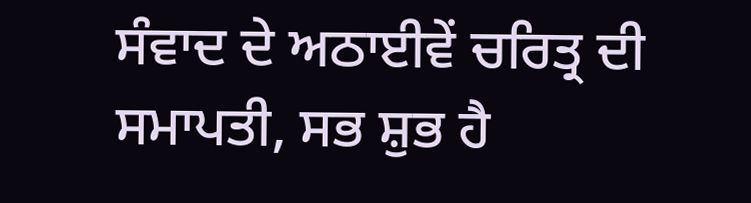ਸੰਵਾਦ ਦੇ ਅਠਾਈਵੇਂ ਚਰਿਤ੍ਰ ਦੀ ਸਮਾਪਤੀ, ਸਭ ਸ਼ੁਭ ਹੈ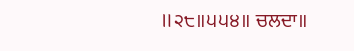॥੨੮॥੫੫੪॥ ਚਲਦਾ॥